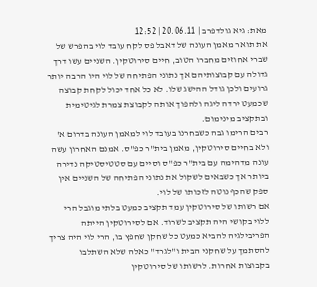מאת: גיא גולדפרב | 20.06.11 | 12:52
את תואר מאמן העונה של דאבל פס לקח עובד לוי בהפרש של שברי אחוזים מחברו הטוב, חיים סירוטקין. השניים עשו דרך גדולה עם קבוצותיהם אך נתוני הפתיחה של לוי היו הרבה יותר גרועים ולכן גודל ההישג שלו. לא כל אחד יכול לקחת קבוצה שכמעט ירדה ליגה ולהפוך אותה לקבוצת צמרת לגיטימית ובתקציב מינימום.
רבים הרימו גבה כשבחרנו בעובד לוי למאמן העונה בדרום א' ולא בחיים סירוטקין, מאמן בית"ר כפ"ס. אמנם האחרון עשה עונה מדהימה עם בית"ר כפ"ס וסיים עם סטטיסטיקה נדירה ביותר אך כשבאים לשקול את נתוני הפתיחה של השניים אין ספק שהכף נוטה לזכותו של לוי.
אם רשותו של סירוטקין עמד תקציב כמעט בלתי מוגבל הרי ללוי בקושי היה תקציב לשרוד. אם לסירוטקין הייתה הפריבילגיה להביא כמעט כל שחקן שחפץ בו, הרי לוי היה צריך להסתמך על שחקני הבית ו"לגרד" כאלה שלא השתלבו בקבוצות אחרות. לרשותו של סירוטקין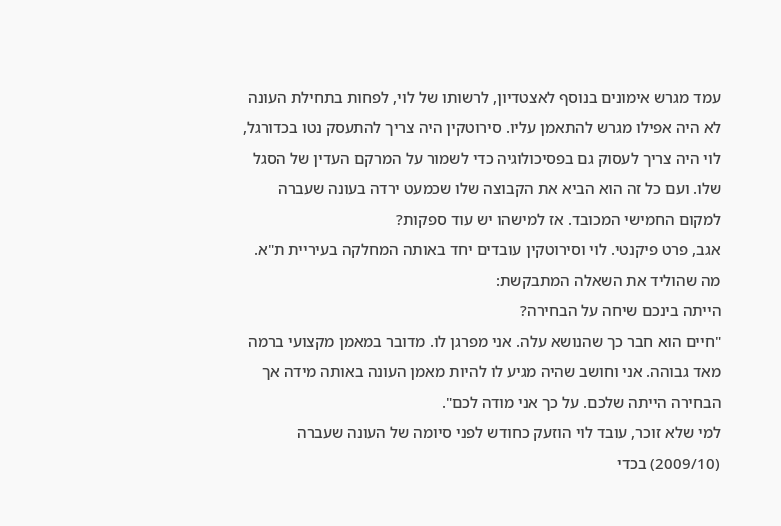עמד מגרש אימונים בנוסף לאצטדיון, לרשותו של לוי, לפחות בתחילת העונה לא היה אפילו מגרש להתאמן עליו. סירוטקין היה צריך להתעסק נטו בכדורגל, לוי היה צריך לעסוק גם בפסיכולוגיה כדי לשמור על המרקם העדין של הסגל שלו. ועם כל זה הוא הביא את הקבוצה שלו שכמעט ירדה בעונה שעברה למקום החמישי המכובד. אז למישהו יש עוד ספקות?
אגב, פרט פיקנטי. לוי וסירוטקין עובדים יחד באותה המחלקה בעיריית ת"א. מה שהוליד את השאלה המתבקשת:
הייתה בינכם שיחה על הבחירה?
"חיים הוא חבר כך שהנושא עלה. אני מפרגן לו. מדובר במאמן מקצועי ברמה מאד גבוהה. אני וחושב שהיה מגיע לו להיות מאמן העונה באותה מידה אך הבחירה הייתה שלכם. על כך אני מודה לכם".
למי שלא זוכר, עובד לוי הוזעק כחודש לפני סיומה של העונה שעברה (2009/10) בכדי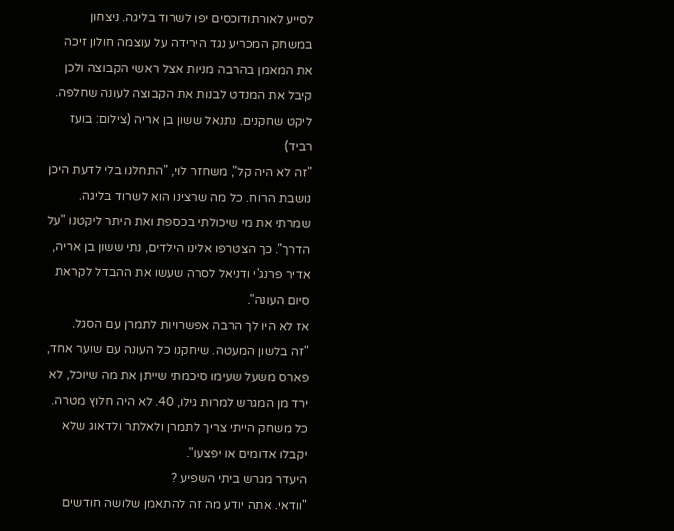לסייע לאורתודוכסים יפו לשרוד בליגה. ניצחון במשחק המכריע נגד הירידה על עוצמה חולון זיכה את המאמן בהרבה מניות אצל ראשי הקבוצה ולכן קיבל את המנדט לבנות את הקבוצה לעונה שחלפה.
ליקט שחקנים. נתנאל ששון בן אריה (צילום: בועז רביד)
"זה לא היה קל", משחזר לוי, "התחלנו בלי לדעת היכן נושבת הרוח. כל מה שרצינו הוא לשרוד בליגה. שמרתי את מי שיכולתי בכספת ואת היתר ליקטנו "על הדרך". כך הצטרפו אלינו הילדים, נתי ששון בן אריה, אדיר פרנג'י ודניאל לסרה שעשו את ההבדל לקראת סיום העונה".
אז לא היו לך הרבה אפשרויות לתמרן עם הסגל.
"זה בלשון המעטה. שיחקנו כל העונה עם שוער אחד, פארס משעל שעימו סיכמתי שייתן את מה שיוכל, לא ירד מן המגרש למרות גילו, 40. לא היה חלוץ מטרה. כל משחק הייתי צריך לתמרן ולאלתר ולדאוג שלא יקבלו אדומים או יפצעו".
היעדר מגרש ביתי השפיע ?
"וודאי. אתה יודע מה זה להתאמן שלושה חודשים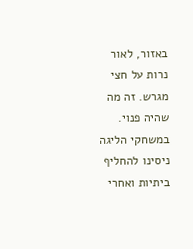באזור, לאור נרות על חצי מגרש. זה מה שהיה פנוי. במשחקי הליגה ניסינו להחליף ביתיות ואחרי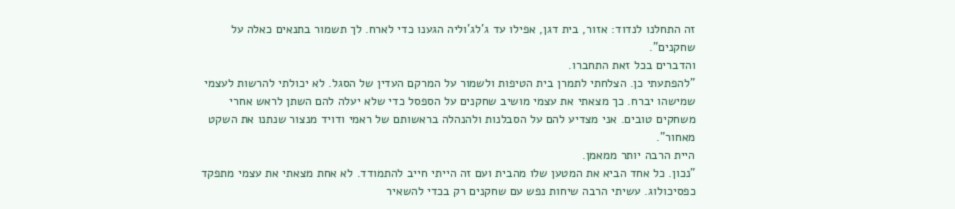זה התחלנו לנדוד: אזור, בית דגן, אפילו עד ג'לג'וליה הגענו כדי לארח. לך תשמור בתנאים כאלה על שחקנים".
והדברים בכל זאת התחברו.
"להפתעתי כן. הצלחתי לתמרן בית הטיפות ולשמור על המרקם העדין של הסגל. לא יכולתי להרשות לעצמי שמישהו יברח. כך מצאתי את עצמי מושיב שחקנים על הספסל כדי שלא יעלה להם השתן לראש אחרי משחקים טובים. אני מצדיע להם על הסבלנות ולהנהלה בראשותם של ראמי ודויד מנצור שנתנו את השקט מאחור".
היית הרבה יותר ממאמן.
"נכון. כל אחד הביא את המטען שלו מהבית ועם זה הייתי חייב להתמודד. לא אחת מצאתי את עצמי מתפקד כפסיכולוג. עשיתי הרבה שיחות נפש עם שחקנים רק בכדי להשאיר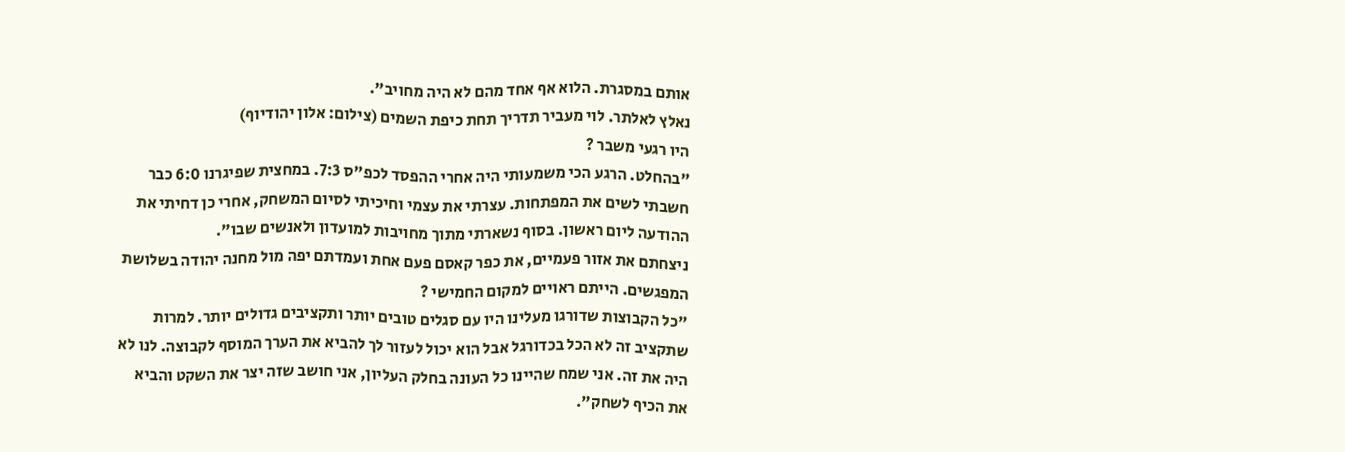אותם במסגרת. הלוא אף אחד מהם לא היה מחויב".
נאלץ לאלתר. לוי מעביר תדריך תחת כיפת השמים (צילום: אלון יהודיוף)
היו רגעי משבר ?
"בהחלט. הרגע הכי משמעותי היה אחרי ההפסד לכפ"ס 7:3. במחצית שפיגרנו 6:0 כבר חשבתי לשים את המפתחות. עצרתי את עצמי וחיכיתי לסיום המשחק, אחרי כן דחיתי את ההודעה ליום ראשון. בסוף נשארתי מתוך מחויבות למועדון ולאנשים שבו".
ניצחתם את אזור פעמיים, את כפר קאסם פעם אחת ועמדתם יפה מול מחנה יהודה בשלושת המפגשים. הייתם ראויים למקום החמישי ?
"כל הקבוצות שדורגו מעלינו היו עם סגלים טובים יותר ותקציבים גדולים יותר. למרות שתקציב זה לא הכל בכדורגל אבל הוא יכול לעזור לך להביא את הערך המוסף לקבוצה. לנו לא היה את זה. אני שמח שהיינו כל העונה בחלק העליון, אני חושב שזה יצר את השקט והביא את הכיף לשחק".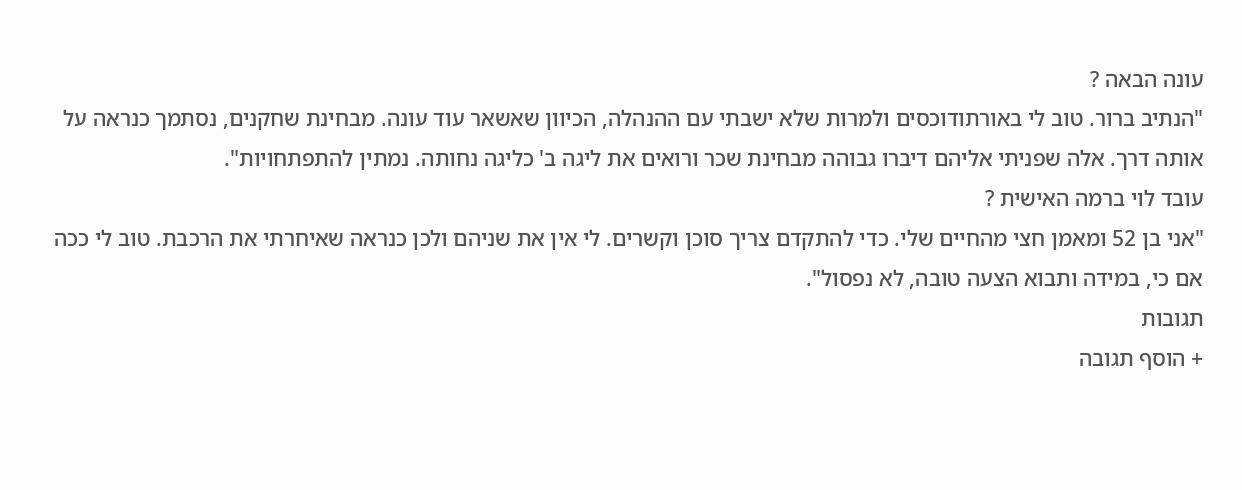עונה הבאה ?
"הנתיב ברור. טוב לי באורתודוכסים ולמרות שלא ישבתי עם ההנהלה, הכיוון שאשאר עוד עונה. מבחינת שחקנים, נסתמך כנראה על אותה דרך. אלה שפניתי אליהם דיברו גבוהה מבחינת שכר ורואים את ליגה ב' כליגה נחותה. נמתין להתפתחויות".
עובד לוי ברמה האישית ?
"אני בן 52 ומאמן חצי מהחיים שלי. כדי להתקדם צריך סוכן וקשרים. לי אין את שניהם ולכן כנראה שאיחרתי את הרכבת. טוב לי ככה אם כי, במידה ותבוא הצעה טובה, לא נפסול".
תגובות
+ הוסף תגובה